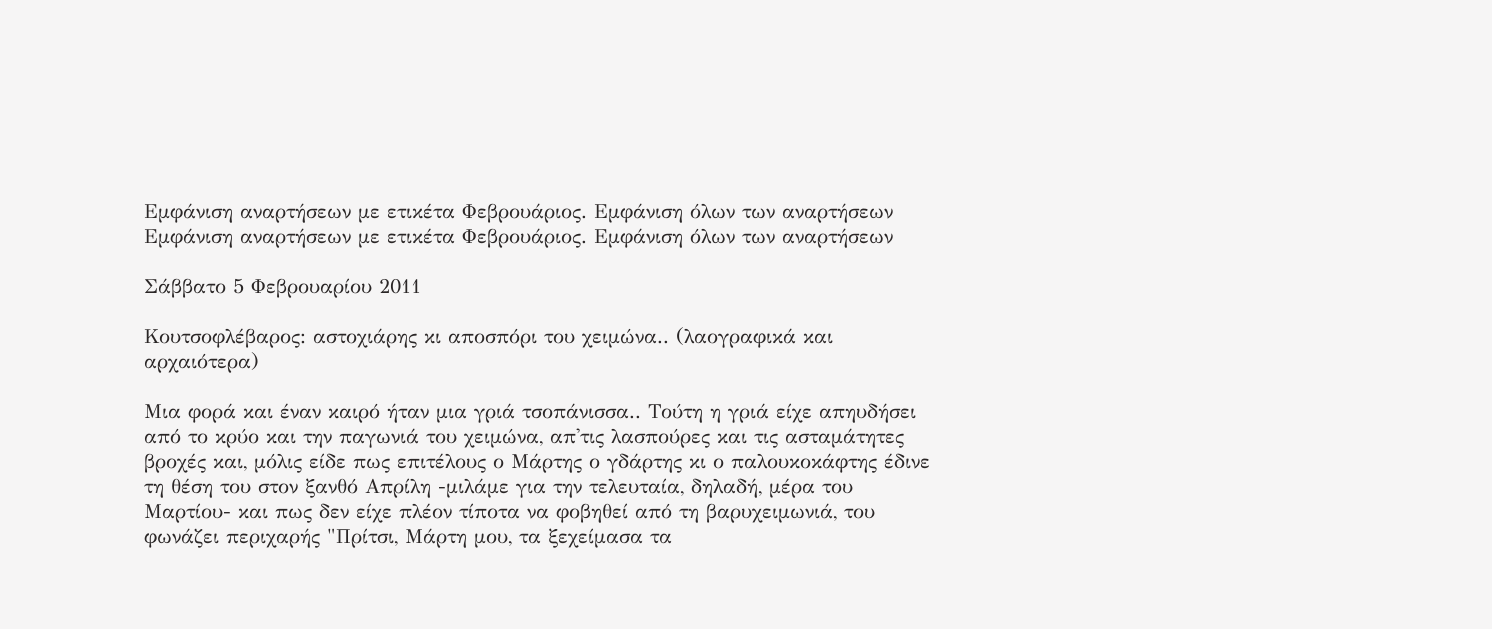Εμφάνιση αναρτήσεων με ετικέτα Φεβρουάριος. Εμφάνιση όλων των αναρτήσεων
Εμφάνιση αναρτήσεων με ετικέτα Φεβρουάριος. Εμφάνιση όλων των αναρτήσεων

Σάββατο 5 Φεβρουαρίου 2011

Κουτσοφλέβαρος: αστοχιάρης κι αποσπόρι του χειμώνα.. (λαογραφικά και αρχαιότερα)

Μια φορά και έναν καιρό ήταν μια γριά τσοπάνισσα.. Τούτη η γριά είχε απηυδήσει από το κρύο και την παγωνιά του χειμώνα, απ'τις λασπούρες και τις ασταμάτητες βροχές και, μόλις είδε πως επιτέλους ο Μάρτης ο γδάρτης κι ο παλουκοκάφτης έδινε τη θέση του στον ξανθό Απρίλη -μιλάμε για την τελευταία, δηλαδή, μέρα του Μαρτίου- και πως δεν είχε πλέον τίποτα να φοβηθεί από τη βαρυχειμωνιά, του φωνάζει περιχαρής "Πρίτσι, Μάρτη μου, τα ξεχείμασα τα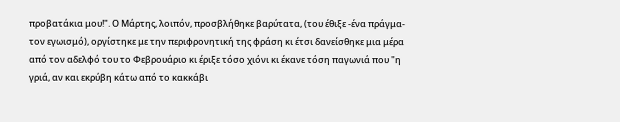προβατάκια μου!". Ο Μάρτης, λοιπόν, προσβλήθηκε βαρύτατα, (του έθιξε -ένα πράγμα- τον εγωισμό), οργίστηκε με την περιφρονητική της φράση κι έτσι δανείσθηκε μια μέρα από τον αδελφό του το Φεβρουάριο κι έριξε τόσο χιόνι κι έκανε τόση παγωνιά που "η γριά, αν και εκρύβη κάτω από το κακκάβι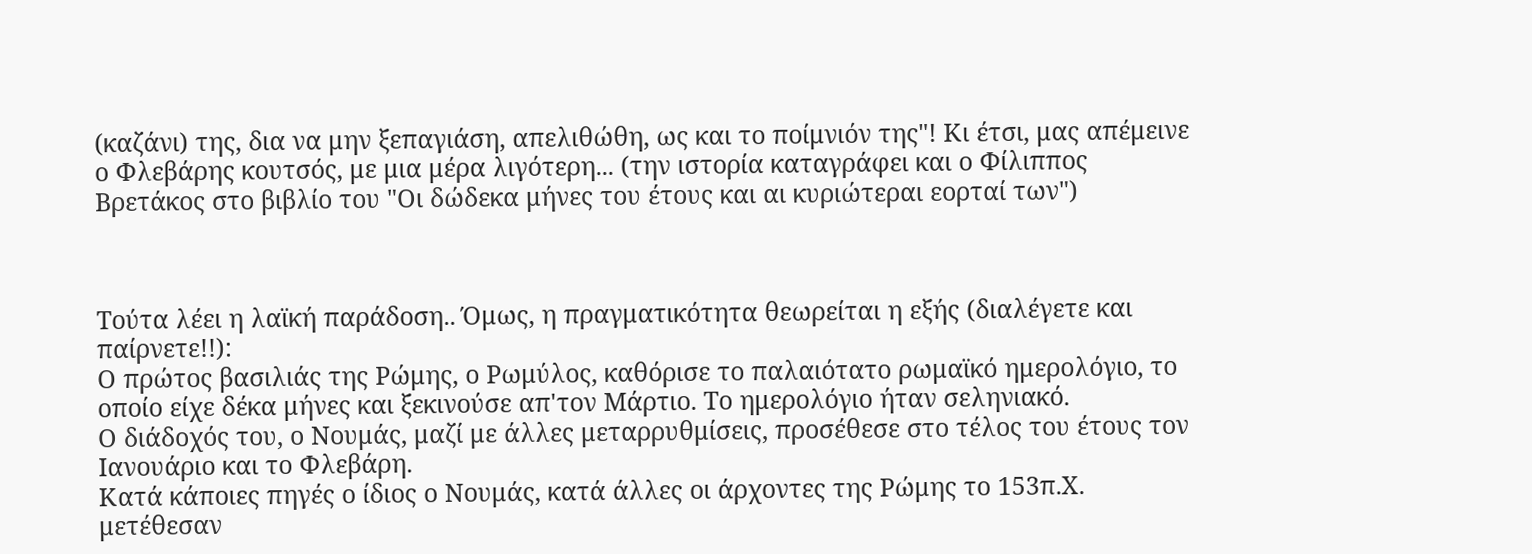(καζάνι) της, δια να μην ξεπαγιάση, απελιθώθη, ως και το ποίμνιόν της"! Κι έτσι, μας απέμεινε ο Φλεβάρης κουτσός, με μια μέρα λιγότερη... (την ιστορία καταγράφει και ο Φίλιππος Βρετάκος στο βιβλίο του "Οι δώδεκα μήνες του έτους και αι κυριώτεραι εορταί των")



Τούτα λέει η λαϊκή παράδοση.. Όμως, η πραγματικότητα θεωρείται η εξής (διαλέγετε και παίρνετε!!):
Ο πρώτος βασιλιάς της Ρώμης, ο Ρωμύλος, καθόρισε το παλαιότατο ρωμαϊκό ημερολόγιο, το οποίο είχε δέκα μήνες και ξεκινούσε απ'τον Μάρτιο. Το ημερολόγιο ήταν σεληνιακό.
Ο διάδοχός του, ο Νουμάς, μαζί με άλλες μεταρρυθμίσεις, προσέθεσε στο τέλος του έτους τον Ιανουάριο και το Φλεβάρη.
Κατά κάποιες πηγές ο ίδιος ο Νουμάς, κατά άλλες οι άρχοντες της Ρώμης το 153π.Χ. μετέθεσαν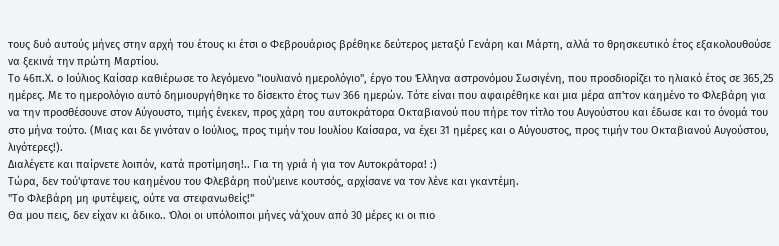τους δυό αυτούς μήνες στην αρχή του έτους κι έτσι ο Φεβρουάριος βρέθηκε δεύτερος μεταξύ Γενάρη και Μάρτη, αλλά το θρησκευτικό έτος εξακολουθούσε να ξεκινά την πρώτη Μαρτίου.
Το 46π.Χ. ο Ιούλιος Καίσαρ καθιέρωσε το λεγόμενο "ιουλιανό ημερολόγιο", έργο του Έλληνα αστρονόμου Σωσιγένη, που προσδιορίζει το ηλιακό έτος σε 365,25 ημέρες. Με το ημερολόγιο αυτό δημιουργήθηκε το δίσεκτο έτος των 366 ημερών. Τότε είναι που αφαιρέθηκε και μια μέρα απ'τον καημένο το Φλεβάρη για να την προσθέσουνε στον Αύγουστο, τιμής ένεκεν, προς χάρη του αυτοκράτορα Οκταβιανού που πήρε τον τίτλο του Αυγούστου και έδωσε και το όνομά του στο μήνα τούτο. (Μιας και δε γινόταν ο Ιούλιος, προς τιμήν του Ιουλίου Καίσαρα, να έχει 31 ημέρες και ο Αύγουστος, προς τιμήν του Οκταβιανού Αυγούστου, λιγότερες!).
Διαλέγετε και παίρνετε λοιπόν, κατά προτίμηση!.. Για τη γριά ή για τον Αυτοκράτορα! :)
Τώρα, δεν τού'φτανε του καημένου του Φλεβάρη πού'μεινε κουτσός, αρχίσανε να τον λένε και γκαντέμη.
"Το Φλεβάρη μη φυτέψεις, ούτε να στεφανωθείς!"
Θα μου πεις, δεν είχαν κι άδικο.. Όλοι οι υπόλοιποι μήνες νά'χουν από 30 μέρες κι οι πιο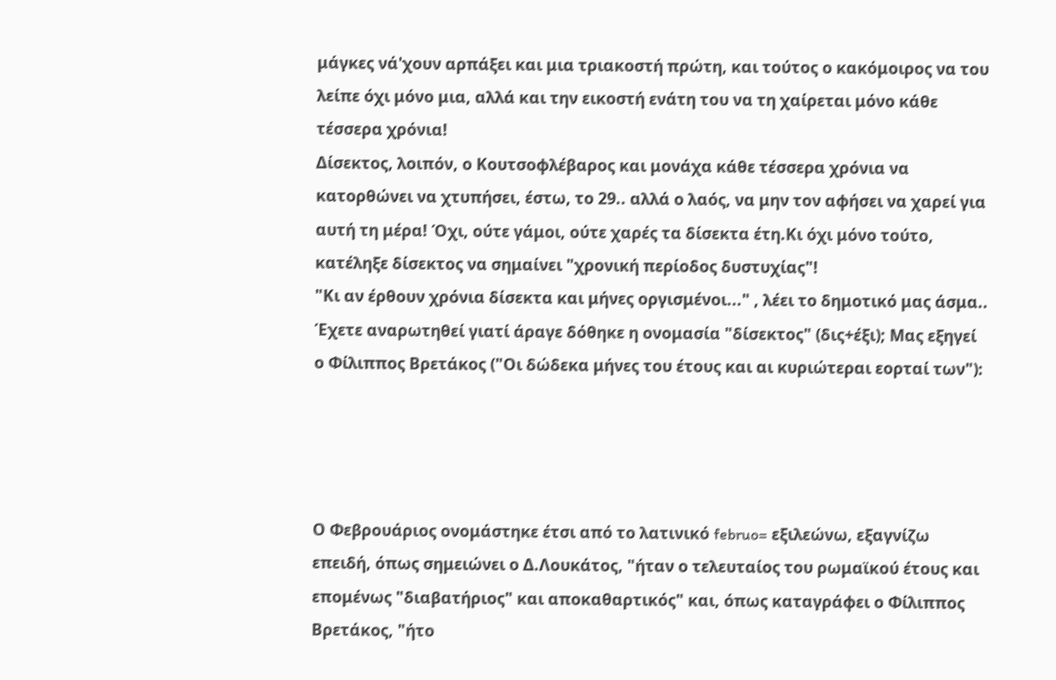μάγκες νά'χουν αρπάξει και μια τριακοστή πρώτη, και τούτος ο κακόμοιρος να του λείπε όχι μόνο μια, αλλά και την εικοστή ενάτη του να τη χαίρεται μόνο κάθε τέσσερα χρόνια!
Δίσεκτος, λοιπόν, ο Κουτσοφλέβαρος και μονάχα κάθε τέσσερα χρόνια να κατορθώνει να χτυπήσει, έστω, το 29.. αλλά ο λαός, να μην τον αφήσει να χαρεί για αυτή τη μέρα! Όχι, ούτε γάμοι, ούτε χαρές τα δίσεκτα έτη.Κι όχι μόνο τούτο, κατέληξε δίσεκτος να σημαίνει "χρονική περίοδος δυστυχίας"!
"Κι αν έρθουν χρόνια δίσεκτα και μήνες οργισμένοι..." , λέει το δημοτικό μας άσμα..
Έχετε αναρωτηθεί γιατί άραγε δόθηκε η ονομασία "δίσεκτος" (δις+έξι); Μας εξηγεί ο Φίλιππος Βρετάκος ("Οι δώδεκα μήνες του έτους και αι κυριώτεραι εορταί των"):




Ο Φεβρουάριος ονομάστηκε έτσι από το λατινικό februo= εξιλεώνω, εξαγνίζω επειδή, όπως σημειώνει ο Δ.Λουκάτος, "ήταν ο τελευταίος του ρωμαϊκού έτους και επομένως "διαβατήριος" και αποκαθαρτικός" και, όπως καταγράφει ο Φίλιππος Βρετάκος, "ήτο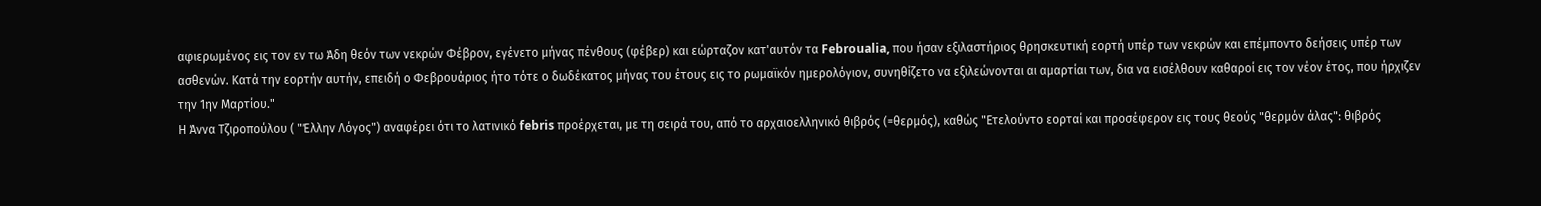αφιερωμένος εις τον εν τω Άδη θεόν των νεκρών Φέβρον, εγένετο μήνας πένθους (φέβερ) και εώρταζον κατ'αυτόν τα Febroualia, που ήσαν εξιλαστήριος θρησκευτική εορτή υπέρ των νεκρών και επέμποντο δεήσεις υπέρ των ασθενών. Κατά την εορτήν αυτήν, επειδή ο Φεβρουάριος ήτο τότε ο δωδέκατος μήνας του έτους εις το ρωμαϊκόν ημερολόγιον, συνηθίζετο να εξιλεώνονται αι αμαρτίαι των, δια να εισέλθουν καθαροί εις τον νέον έτος, που ήρχιζεν την 1ην Μαρτίου."
Η Άννα Τζιροπούλου ( "Έλλην Λόγος") αναφέρει ότι το λατινικό febris προέρχεται, με τη σειρά του, από το αρχαιοελληνικό θιβρός (=θερμός), καθώς "Ετελούντο εορταί και προσέφερον εις τους θεούς "θερμόν άλας": θιβρός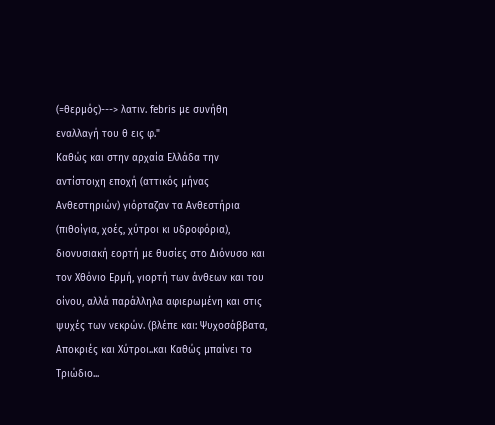(=θερμός)---> λατιν. febris με συνήθη εναλλαγή του θ εις φ."
Καθώς και στην αρχαία Ελλάδα την αντίστοιχη εποχή (αττικός μήνας Ανθεστηριών) γιόρταζαν τα Ανθεστήρια (πιθοίγια, χοές, χύτροι κι υδροφόρια), διονυσιακή εορτή με θυσίες στο Διόνυσο και τον Χθόνιο Ερμή, γιορτή των άνθεων και του οίνου, αλλά παράλληλα αφιερωμένη και στις ψυχές των νεκρών. (βλέπε και: Ψυχοσάββατα, Αποκριές και Χύτροι..και Καθώς μπαίνει το Τριώδιο...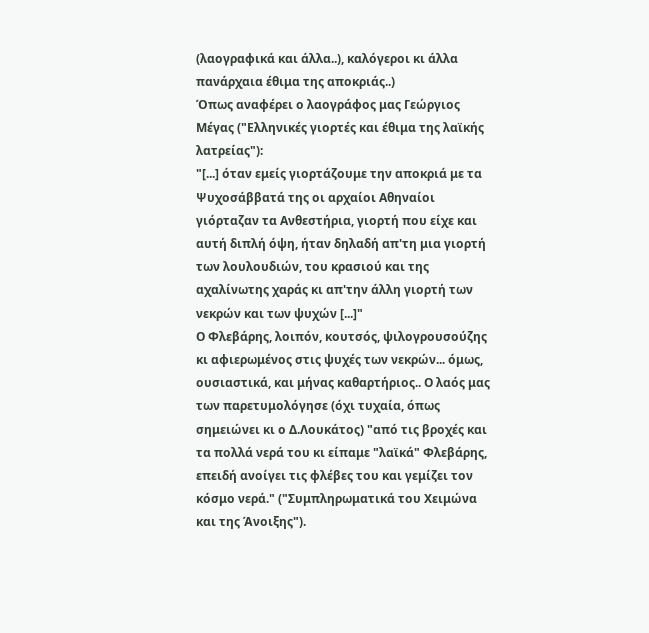(λαογραφικά και άλλα..), καλόγεροι κι άλλα πανάρχαια έθιμα της αποκριάς..)
Όπως αναφέρει ο λαογράφος μας Γεώργιος Μέγας ("Ελληνικές γιορτές και έθιμα της λαϊκής λατρείας"):
"[...] όταν εμείς γιορτάζουμε την αποκριά με τα Ψυχοσάββατά της οι αρχαίοι Αθηναίοι γιόρταζαν τα Ανθεστήρια, γιορτή που είχε και αυτή διπλή όψη, ήταν δηλαδή απ'τη μια γιορτή των λουλουδιών, του κρασιού και της αχαλίνωτης χαράς κι απ'την άλλη γιορτή των νεκρών και των ψυχών [...]"
Ο Φλεβάρης, λοιπόν, κουτσός, ψιλογρουσούζης κι αφιερωμένος στις ψυχές των νεκρών... όμως, ουσιαστικά, και μήνας καθαρτήριος.. Ο λαός μας των παρετυμολόγησε (όχι τυχαία, όπως σημειώνει κι ο Δ.Λουκάτος) "από τις βροχές και τα πολλά νερά του κι είπαμε "λαϊκά" Φλεβάρης, επειδή ανοίγει τις φλέβες του και γεμίζει τον κόσμο νερά." ("Συμπληρωματικά του Χειμώνα και της Άνοιξης").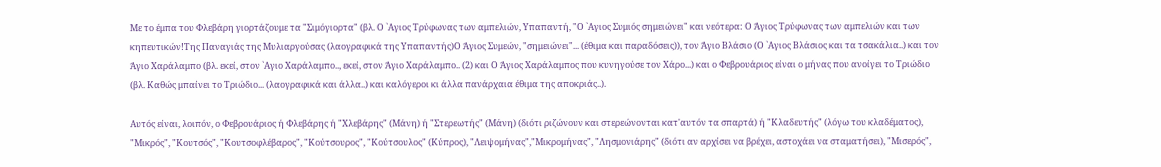Με το έμπα του Φλεβάρη γιορτάζουμε τα "Σιμόγιορτα" (βλ. Ο `Αγιος Τρύφωνας των αμπελιών, Υπαπαντή, "Ο `Αγιος Συμιός σημειώνει" και νεότερα: Ο Άγιος Τρύφωνας των αμπελιών και των κηπευτικών!Της Παναγιάς της Μυλιαργούσας (λαογραφικά της Υπαπαντής)Ο Άγιος Συμεών, "σημειώνει"... (έθιμα και παραδόσεις)), τον Άγιο Βλάσιο (Ο `Αγιος Βλάσιος και τα τσακάλια..) και τον Άγιο Χαράλαμπο (βλ. εκεί, στον `Αγιο Χαράλαμπο.., εκεί, στον Άγιο Χαράλαμπο.. (2) και Ο Άγιος Χαράλαμπος που κυνηγούσε τον Χάρο...) και ο Φεβρουάριος είναι ο μήνας που ανοίγει το Τριώδιο (βλ. Καθώς μπαίνει το Τριώδιο... (λαογραφικά και άλλα..) και καλόγεροι κι άλλα πανάρχαια έθιμα της αποκριάς..).

Αυτός είναι, λοιπόν, ο Φεβρουάριος ή Φλεβάρης ή "Χλεβάρης" (Μάνη) ή "Στερεωτής" (Μάνη) (διότι ριζώνουν και στερεώνονται κατ'αυτόν τα σπαρτά) ή "Κλαδευτής" (λόγω του κλαδέματος), "Μικρός", "Κουτσός", "Κουτσοφλέβαρος", "Κούτσουρος", "Κούτσουλος" (Κύπρος), "Λειψομήνας","Μικρομήνας", "Λησμονιάρης" (διότι αν αρχίσει να βρέχει, αστοχάει να σταματήσει), "Μισερός",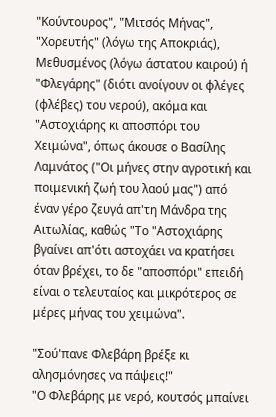"Κούντουρος", "Μιτσός Μήνας", "Χορευτής" (λόγω της Αποκριάς), Μεθυσμένος (λόγω άστατου καιρού) ή "Φλεγάρης" (διότι ανοίγουν οι φλέγες (φλέβες) του νερού), ακόμα και "Αστοχιάρης κι αποσπόρι του Χειμώνα", όπως άκουσε ο Βασίλης Λαμνάτος ("Οι μήνες στην αγροτική και ποιμενική ζωή του λαού μας") από έναν γέρο ζευγά απ'τη Μάνδρα της Αιτωλίας, καθώς "Το "Αστοχιάρης βγαίνει απ'ότι αστοχάει να κρατήσει όταν βρέχει, το δε "αποσπόρι" επειδή είναι ο τελευταίος και μικρότερος σε μέρες μήνας του χειμώνα".

"Σού'πανε Φλεβάρη βρέξε κι αλησμόνησες να πάψεις!"
"Ο Φλεβάρης με νερό, κουτσός μπαίνει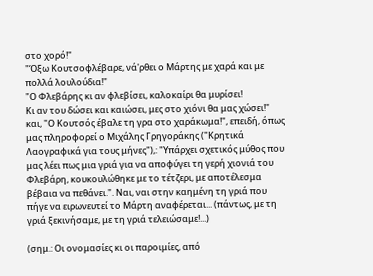στο χορό!"
"Όξω Κουτσοφλέβαρε, νά'ρθει ο Μάρτης με χαρά και με πολλά λουλούδια!"
"Ο Φλεβάρης κι αν φλεβίσει, καλοκαίρι θα μυρίσει!
Κι αν του δώσει και καιώσει, μες στο χιόνι θα μας χώσει!"
και, "Ο Κουτσός έβαλε τη γρα στο χαράκωμα!", επειδή, όπως μας πληροφορεί ο Μιχάλης Γρηγοράκης ("Κρητικά Λαογραφικά για τους μήνες"),: "Υπάρχει σχετικός μύθος που μας λέει πως μια γριά για να αποφύγει τη γερή χιονιά του Φλεβάρη, κουκουλώθηκε με το τέτζερι, με αποτέλεσμα βέβαια να πεθάνει.". Ναι, ναι στην καημένη τη γριά που πήγε να ειρωνευτεί το Μάρτη αναφέρεται... (πάντως, με τη γριά ξεκινήσαμε, με τη γριά τελειώσαμε!...)

(σημ.: Οι ονομασίες κι οι παροιμίες, από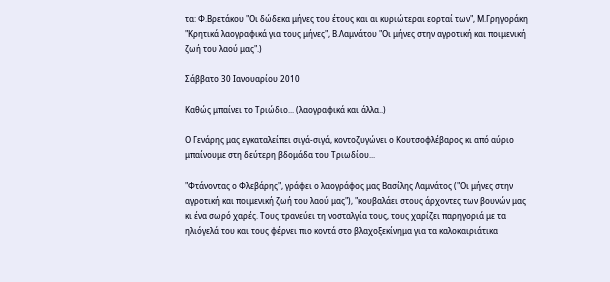τα: Φ.Βρετάκου "Οι δώδεκα μήνες του έτους και αι κυριώτεραι εορταί των", Μ.Γρηγοράκη "Κρητικά λαογραφικά για τους μήνες", Β.Λαμνάτου "Οι μήνες στην αγροτική και ποιμενική ζωή του λαού μας".)

Σάββατο 30 Ιανουαρίου 2010

Καθώς μπαίνει το Τριώδιο... (λαογραφικά και άλλα..)

Ο Γενάρης μας εγκαταλείπει σιγά-σιγά, κοντοζυγώνει ο Κουτσοφλέβαρος κι από αύριο μπαίνουμε στη δεύτερη βδομάδα του Τριωδίου...

"Φτάνοντας ο Φλεβάρης", γράφει ο λαογράφος μας Βασίλης Λαμνάτος ("Οι μήνες στην αγροτική και ποιμενική ζωή του λαού μας"), "κουβαλάει στους άρχοντες των βουνών μας κι ένα σωρό χαρές. Τους τρανεύει τη νοσταλγία τους, τους χαρίζει παρηγοριά με τα ηλιόγελά του και τους φέρνει πιο κοντά στο βλαχοξεκίνημα για τα καλοκαιριάτικα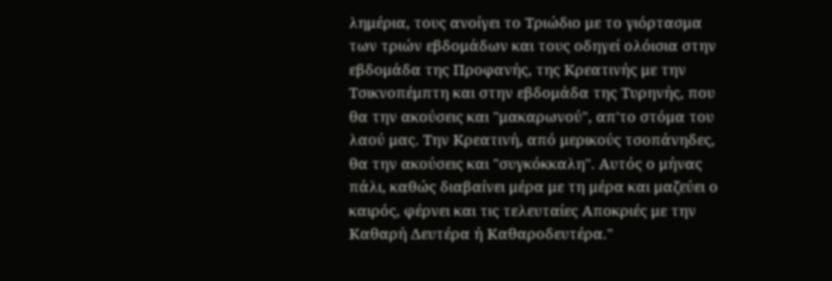λημέρια, τους ανοίγει το Τριώδιο με το γιόρτασμα των τριών εβδομάδων και τους οδηγεί ολόισια στην εβδομάδα της Προφανής, της Κρεατινής με την Τσικνοπέμπτη και στην εβδομάδα της Τυρηνής, που θα την ακούσεις και "μακαρωνού", απ'το στόμα του λαού μας. Την Κρεατινή, από μερικούς τσοπάνηδες, θα την ακούσεις και "συγκόκκαλη". Αυτός ο μήνας πάλι, καθώς διαβαίνει μέρα με τη μέρα και μαζεύει ο καιρός, φέρνει και τις τελευταίες Αποκριές με την Καθαρή Δευτέρα ή Καθαροδευτέρα."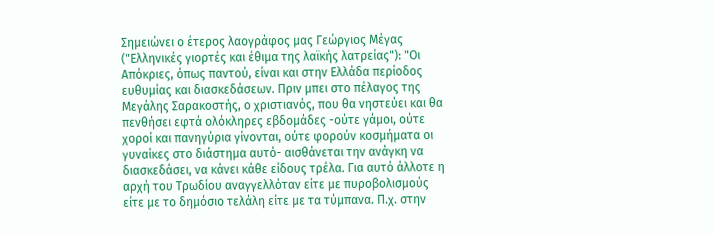Σημειώνει ο έτερος λαογράφος μας Γεώργιος Μέγας ("Ελληνικές γιορτές και έθιμα της λαϊκής λατρείας"): "Οι Απόκριες, όπως παντού, είναι και στην Ελλάδα περίοδος ευθυμίας και διασκεδάσεων. Πριν μπει στο πέλαγος της Μεγάλης Σαρακοστής, ο χριστιανός, που θα νηστεύει και θα πενθήσει εφτά ολόκληρες εβδομάδες -ούτε γάμοι, ούτε χοροί και πανηγύρια γίνονται, ούτε φορούν κοσμήματα οι γυναίκες στο διάστημα αυτό- αισθάνεται την ανάγκη να διασκεδάσει, να κάνει κάθε είδους τρέλα. Για αυτό άλλοτε η αρχή του Τρωδίου αναγγελλόταν είτε με πυροβολισμούς είτε με το δημόσιο τελάλη είτε με τα τύμπανα. Π.χ. στην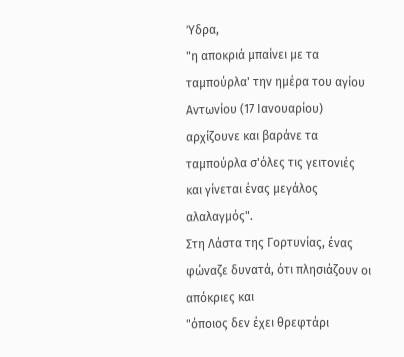Ύδρα,
"η αποκριά μπαίνει με τα ταμπούρλα' την ημέρα του αγίου Αντωνίου (17 Ιανουαρίου) αρχίζουνε και βαράνε τα ταμπούρλα σ'όλες τις γειτονιές και γίνεται ένας μεγάλος αλαλαγμός".
Στη Λάστα της Γορτυνίας, ένας φώναζε δυνατά, ότι πλησιάζουν οι απόκριες και
"όποιος δεν έχει θρεφτάρι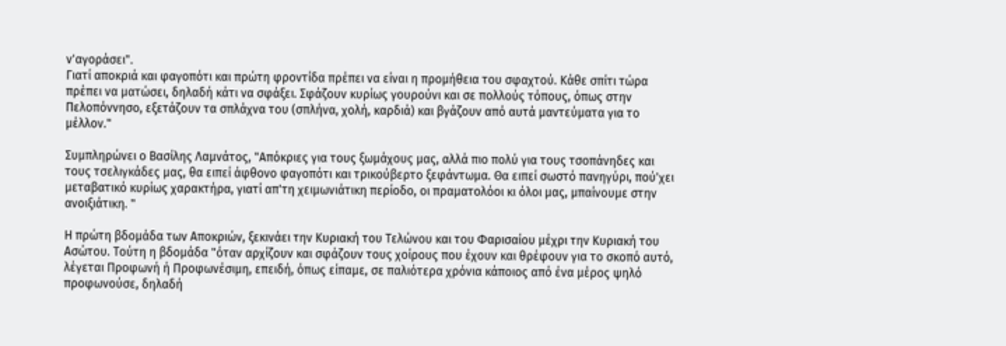ν'αγοράσει".
Γιατί αποκριά και φαγοπότι και πρώτη φροντίδα πρέπει να είναι η προμήθεια του σφαχτού. Κάθε σπίτι τώρα πρέπει να ματώσει, δηλαδή κάτι να σφάξει. Σφάζουν κυρίως γουρούνι και σε πολλούς τόπους, όπως στην Πελοπόννησο, εξετάζουν τα σπλάχνα του (σπλήνα, χολή, καρδιά) και βγάζουν από αυτά μαντεύματα για το μέλλον."

Συμπληρώνει ο Βασίλης Λαμνάτος, "Απόκριες για τους ξωμάχους μας, αλλά πιο πολύ για τους τσοπάνηδες και τους τσελιγκάδες μας, θα ειπεί άφθονο φαγοπότι και τρικούβερτο ξεφάντωμα. Θα ειπεί σωστό πανηγύρι, πού'χει μεταβατικό κυρίως χαρακτήρα, γιατί απ'τη χειμωνιάτικη περίοδο, οι πραματολόοι κι όλοι μας, μπαίνουμε στην ανοιξιάτικη. "

Η πρώτη βδομάδα των Αποκριών, ξεκινάει την Κυριακή του Τελώνου και του Φαρισαίου μέχρι την Κυριακή του Ασώτου. Τούτη η βδομάδα "όταν αρχίζουν και σφάζουν τους χοίρους που έχουν και θρέφουν για το σκοπό αυτό, λέγεται Προφωνή ή Προφωνέσιμη, επειδή, όπως είπαμε, σε παλιότερα χρόνια κάποιος από ένα μέρος ψηλό προφωνούσε, δηλαδή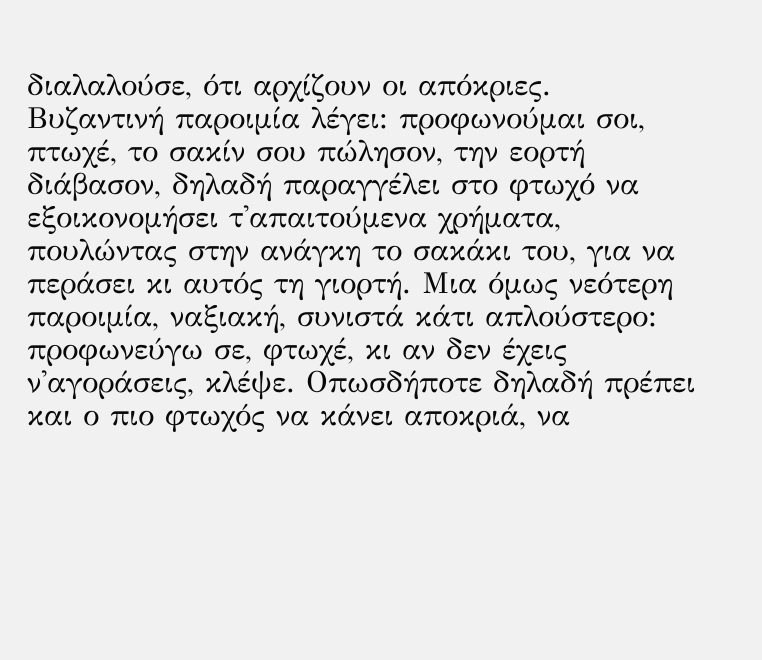διαλαλούσε, ότι αρχίζουν οι απόκριες. Βυζαντινή παροιμία λέγει: προφωνούμαι σοι, πτωχέ, το σακίν σου πώλησον, την εορτή διάβασον, δηλαδή παραγγέλει στο φτωχό να εξοικονομήσει τ'απαιτούμενα χρήματα, πουλώντας στην ανάγκη το σακάκι του, για να περάσει κι αυτός τη γιορτή. Μια όμως νεότερη παροιμία, ναξιακή, συνιστά κάτι απλούστερο: προφωνεύγω σε, φτωχέ, κι αν δεν έχεις ν'αγοράσεις, κλέψε. Οπωσδήποτε δηλαδή πρέπει και ο πιο φτωχός να κάνει αποκριά, να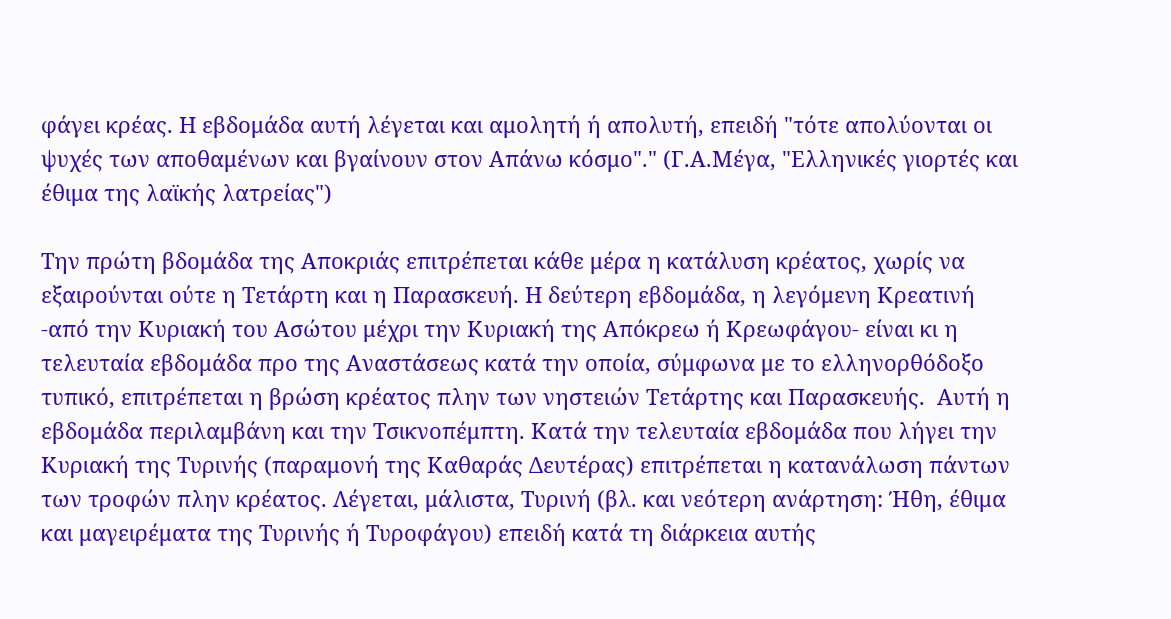φάγει κρέας. Η εβδομάδα αυτή λέγεται και αμολητή ή απολυτή, επειδή "τότε απολύονται οι ψυχές των αποθαμένων και βγαίνουν στον Απάνω κόσμο"." (Γ.Α.Μέγα, "Ελληνικές γιορτές και έθιμα της λαϊκής λατρείας")

Την πρώτη βδομάδα της Αποκριάς επιτρέπεται κάθε μέρα η κατάλυση κρέατος, χωρίς να εξαιρούνται ούτε η Τετάρτη και η Παρασκευή. Η δεύτερη εβδομάδα, η λεγόμενη Κρεατινή -από την Κυριακή του Ασώτου μέχρι την Κυριακή της Απόκρεω ή Κρεωφάγου- είναι κι η τελευταία εβδομάδα προ της Αναστάσεως κατά την οποία, σύμφωνα με το ελληνορθόδοξο τυπικό, επιτρέπεται η βρώση κρέατος πλην των νηστειών Τετάρτης και Παρασκευής.  Αυτή η εβδομάδα περιλαμβάνη και την Τσικνοπέμπτη. Κατά την τελευταία εβδομάδα που λήγει την Κυριακή της Τυρινής (παραμονή της Καθαράς Δευτέρας) επιτρέπεται η κατανάλωση πάντων των τροφών πλην κρέατος. Λέγεται, μάλιστα, Τυρινή (βλ. και νεότερη ανάρτηση: Ήθη, έθιμα και μαγειρέματα της Τυρινής ή Τυροφάγου) επειδή κατά τη διάρκεια αυτής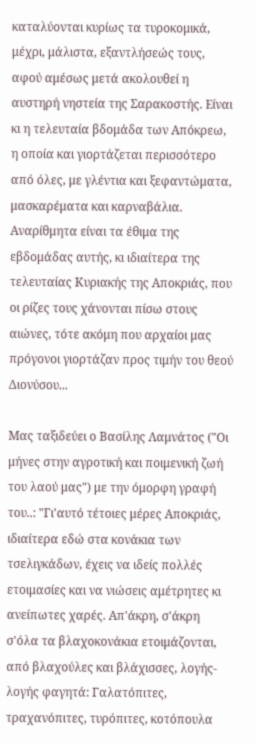καταλύονται κυρίως τα τυροκομικά, μέχρι, μάλιστα, εξαντλήσεώς τους, αφού αμέσως μετά ακολουθεί η αυστηρή νηστεία της Σαρακοστής. Είναι κι η τελευταία βδομάδα των Απόκρεω, η οποία και γιορτάζεται περισσότερο από όλες, με γλέντια και ξεφαντώματα, μασκαρέματα και καρναβάλια. Αναρίθμητα είναι τα έθιμα της εβδομάδας αυτής, κι ιδιαίτερα της τελευταίας Κυριακής της Αποκριάς, που οι ρίζες τους χάνονται πίσω στους αιώνες, τότε ακόμη που αρχαίοι μας πρόγονοι γιορτάζαν προς τιμήν του θεού Διονύσου...

Μας ταξιδεύει ο Βασίλης Λαμνάτος ("Οι μήνες στην αγροτική και ποιμενική ζωή του λαού μας") με την όμορφη γραφή του..: "Γι'αυτό τέτοιες μέρες Αποκριάς, ιδιαίτερα εδώ στα κονάκια των τσελιγκάδων, έχεις να ιδείς πολλές ετοιμασίες και να νιώσεις αμέτρητες κι ανείπωτες χαρές. Απ'άκρη, σ'άκρη σ'όλα τα βλαχοκονάκια ετοιμάζονται, από βλαχούλες και βλάχισσες, λογής-λογής φαγητά: Γαλατόπιτες, τραχανόπιτες, τυρόπιτες, κοτόπουλα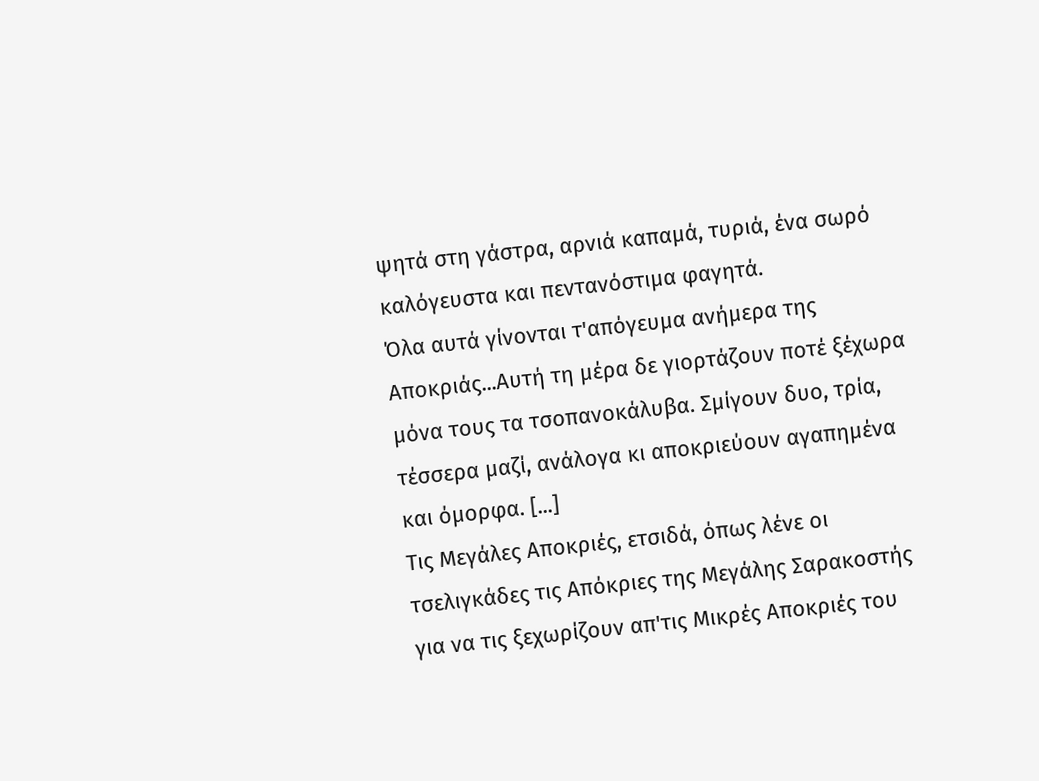ψητά στη γάστρα, αρνιά καπαμά, τυριά, ένα σωρό καλόγευστα και πεντανόστιμα φαγητά.
Όλα αυτά γίνονται τ'απόγευμα ανήμερα της Αποκριάς...Αυτή τη μέρα δε γιορτάζουν ποτέ ξέχωρα μόνα τους τα τσοπανοκάλυβα. Σμίγουν δυο, τρία, τέσσερα μαζί, ανάλογα κι αποκριεύουν αγαπημένα και όμορφα. [...]
Τις Μεγάλες Αποκριές, ετσιδά, όπως λένε οι τσελιγκάδες τις Απόκριες της Μεγάλης Σαρακοστής για να τις ξεχωρίζουν απ'τις Μικρές Αποκριές του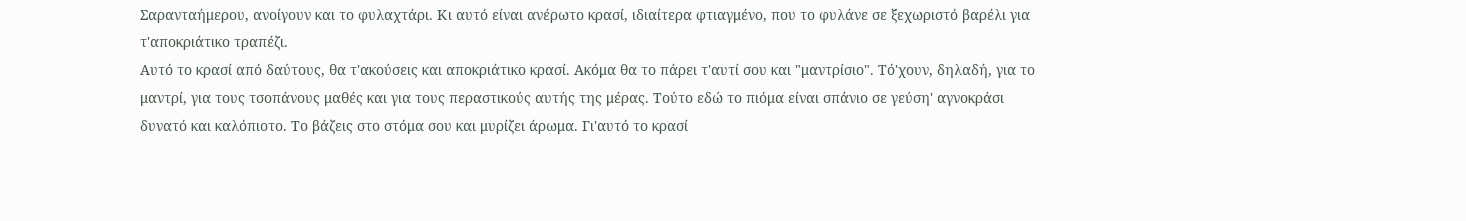Σαρανταήμερου, ανοίγουν και το φυλαχτάρι. Κι αυτό είναι ανέρωτο κρασί, ιδιαίτερα φτιαγμένο, που το φυλάνε σε ξεχωριστό βαρέλι για τ'αποκριάτικο τραπέζι.
Αυτό το κρασί από δαύτους, θα τ'ακούσεις και αποκριάτικο κρασί. Ακόμα θα το πάρει τ'αυτί σου και "μαντρίσιο". Τό'χουν, δηλαδή, για το μαντρί, για τους τσοπάνους μαθές και για τους περαστικούς αυτής της μέρας. Τούτο εδώ το πιόμα είναι σπάνιο σε γεύση' αγνοκράσι δυνατό και καλόπιοτο. Το βάζεις στο στόμα σου και μυρίζει άρωμα. Γι'αυτό το κρασί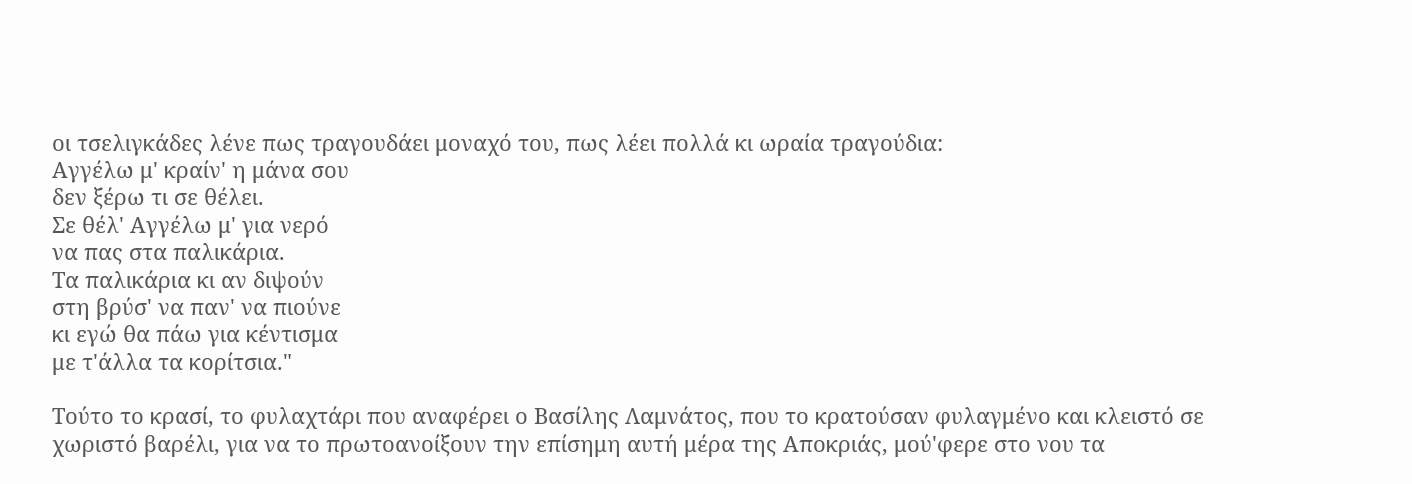οι τσελιγκάδες λένε πως τραγουδάει μοναχό του, πως λέει πολλά κι ωραία τραγούδια:
Αγγέλω μ' κραίν' η μάνα σου
δεν ξέρω τι σε θέλει.
Σε θέλ' Αγγέλω μ' για νερό
να πας στα παλικάρια.
Τα παλικάρια κι αν διψούν
στη βρύσ' να παν' να πιούνε
κι εγώ θα πάω για κέντισμα
με τ'άλλα τα κορίτσια."

Τούτο το κρασί, το φυλαχτάρι που αναφέρει ο Βασίλης Λαμνάτος, που το κρατούσαν φυλαγμένο και κλειστό σε χωριστό βαρέλι, για να το πρωτοανοίξουν την επίσημη αυτή μέρα της Αποκριάς, μού'φερε στο νου τα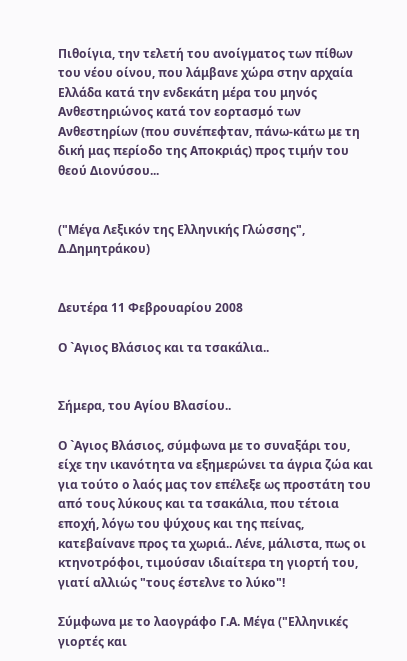Πιθοίγια, την τελετή του ανοίγματος των πίθων του νέου οίνου, που λάμβανε χώρα στην αρχαία Ελλάδα κατά την ενδεκάτη μέρα του μηνός Ανθεστηριώνος κατά τον εορτασμό των Ανθεστηρίων (που συνέπεφταν, πάνω-κάτω με τη δική μας περίοδο της Αποκριάς) προς τιμήν του θεού Διονύσου...


("Μέγα Λεξικόν της Ελληνικής Γλώσσης", Δ.Δημητράκου)


Δευτέρα 11 Φεβρουαρίου 2008

Ο `Αγιος Βλάσιος και τα τσακάλια..


Σήμερα, του Αγίου Βλασίου..

Ο `Αγιος Βλάσιος, σύμφωνα με το συναξάρι του, είχε την ικανότητα να εξημερώνει τα άγρια ζώα και για τούτο ο λαός μας τον επέλεξε ως προστάτη του από τους λύκους και τα τσακάλια, που τέτοια εποχή, λόγω του ψύχους και της πείνας, κατεβαίνανε προς τα χωριά.. Λένε, μάλιστα, πως οι κτηνοτρόφοι, τιμούσαν ιδιαίτερα τη γιορτή του, γιατί αλλιώς "τους έστελνε το λύκο"!

Σύμφωνα με το λαογράφο Γ.Α. Μέγα ("Ελληνικές γιορτές και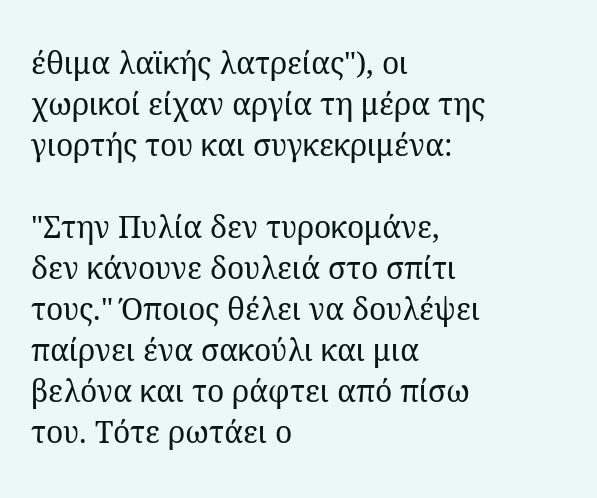έθιμα λαϊκής λατρείας"), οι χωρικοί είχαν αργία τη μέρα της γιορτής του και συγκεκριμένα:

"Στην Πυλία δεν τυροκομάνε, δεν κάνουνε δουλειά στο σπίτι τους." Όποιος θέλει να δουλέψει παίρνει ένα σακούλι και μια βελόνα και το ράφτει από πίσω του. Τότε ρωτάει ο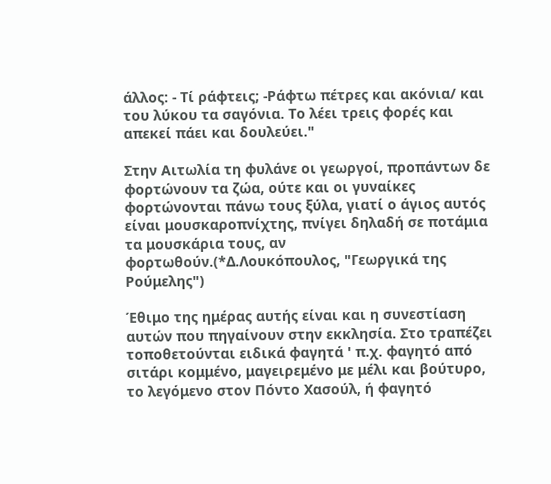άλλος: - Τί ράφτεις; -Ράφτω πέτρες και ακόνια/ και του λύκου τα σαγόνια. Το λέει τρεις φορές και απεκεί πάει και δουλεύει."

Στην Αιτωλία τη φυλάνε οι γεωργοί, προπάντων δε φορτώνουν τα ζώα, ούτε και οι γυναίκες φορτώνονται πάνω τους ξύλα, γιατί ο άγιος αυτός είναι μουσκαροπνίχτης, πνίγει δηλαδή σε ποτάμια τα μουσκάρια τους, αν φορτωθούν.(*Δ.Λουκόπουλος, "Γεωργικά της Ρούμελης")

Έθιμο της ημέρας αυτής είναι και η συνεστίαση αυτών που πηγαίνουν στην εκκλησία. Στο τραπέζει τοποθετούνται ειδικά φαγητά ' π.χ. φαγητό από σιτάρι κομμένο, μαγειρεμένο με μέλι και βούτυρο, το λεγόμενο στον Πόντο Χασούλ, ή φαγητό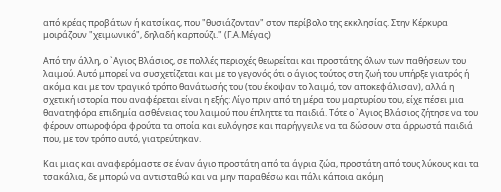από κρέας προβάτων ή κατσίκας, που "θυσιάζονταν" στον περίβολο της εκκλησίας. Στην Κέρκυρα μοιράζουν "χειμωνικό", δηλαδή καρπούζι." (Γ.Α.Μέγας)

Από την άλλη, ο `Αγιος Βλάσιος, σε πολλές περιοχές θεωρείται και προστάτης όλων των παθήσεων του λαιμού. Αυτό μπορεί να συσχετίζεται και με το γεγονός ότι ο άγιος τούτος στη ζωή του υπήρξε γιατρός ή ακόμα και με τον τραγικό τρόπο θανάτωσής του (του έκοψαν το λαιμό, τον αποκεφάλισαν), αλλά η σχετική ιστορία που αναφέρεται είναι η εξής: Λίγο πριν από τη μέρα του μαρτυρίου του, είχε πέσει μια θανατηφόρα επιδημία ασθένειας του λαιμού που έπληττε τα παιδιά. Τότε ο `Αγιος Βλάσιος ζήτησε να του φέρουν οπωροφόρα φρούτα τα οποία και ευλόγησε και παρήγγειλε να τα δώσουν στα άρρωστά παιδιά που, με τον τρόπο αυτό, γιατρεύτηκαν.

Και μιας και αναφερόμαστε σε έναν άγιο προστάτη από τα άγρια ζώα, προστάτη από τους λύκους και τα τσακάλια, δε μπορώ να αντισταθώ και να μην παραθέσω και πάλι κάποια ακόμη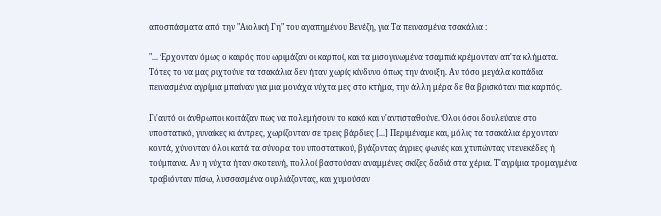αποσπάσματα από την "Αιολική Γη" του αγαπημένου Βενέζη, για Τα πεινασμένα τσακάλια :

"... Έρχονταν όμως ο καιρός που ωριμάζαν οι καρποί, και τα μισογινωμένα τσαμπιά κρέμονταν απ'τα κλήματα. Τότες το να μας ριχτούνε τα τσακάλια δεν ήταν χωρίς κίνδυνο όπως την άνοιξη. Αν τόσο μεγάλα κοπάδια πεινασμένα αγρίμια μπαίναν για μια μονάχα νύχτα μες στο κτήμα, την άλλη μέρα δε θα βρισκόταν πια καρπός.

Γι'αυτό οι άνθρωποι κοιτάζαν πως να πολεμήσουν το κακό και ν'αντισταθούνε. Όλοι όσοι δουλεύανε στο υποστατικό, γυναίκες κι άντρες, χωρίζονταν σε τρεις βάρδιες [...] Περιμέναμε και, μόλις τα τσακάλια έρχονταν κοντά, χύνονταν όλοι κατά τα σύνορα του υποστατικού, βγάζοντας άγριες φωνές και χτυπώντας ντενεκέδες ή τούμπανα. Αν η νύχτα ήταν σκοτεινή, πολλοί βαστούσαν αναμμένες σκίζες δαδιά στα χέρια. Τ'αγρίμια τρομαγμένα τραβιόνταν πίσω, λυσσασμένα ουρλιάζοντας, και χυμούσαν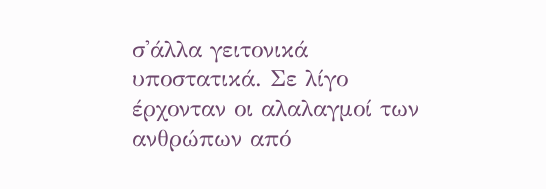σ'άλλα γειτονικά υποστατικά. Σε λίγο έρχονταν οι αλαλαγμοί των ανθρώπων από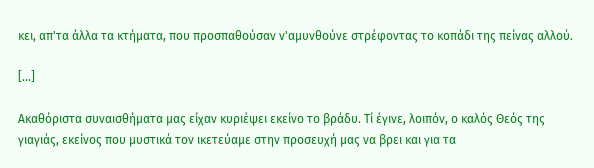κει, απ'τα άλλα τα κτήματα, που προσπαθούσαν ν'αμυνθούνε στρέφοντας το κοπάδι της πείνας αλλού.

[...]

Ακαθόριστα συναισθήματα μας είχαν κυριέψει εκείνο το βράδυ. Τί έγινε, λοιπόν, ο καλός Θεός της γιαγιάς, εκείνος που μυστικά τον ικετεύαμε στην προσευχή μας να βρει και για τα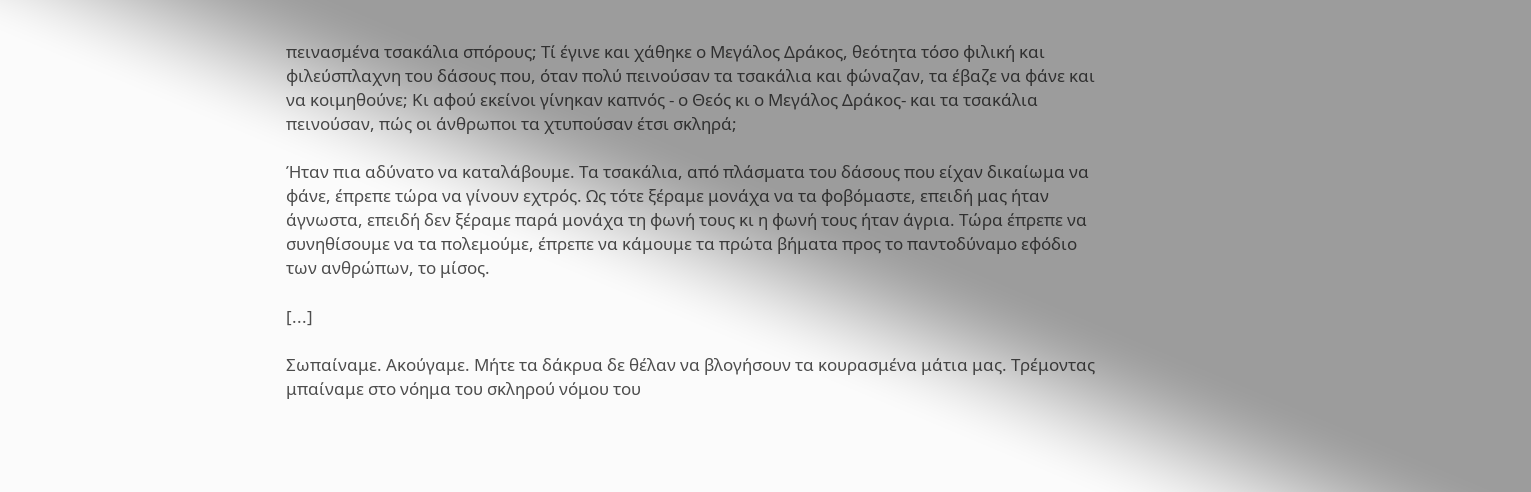πεινασμένα τσακάλια σπόρους; Τί έγινε και χάθηκε ο Μεγάλος Δράκος, θεότητα τόσο φιλική και φιλεύσπλαχνη του δάσους που, όταν πολύ πεινούσαν τα τσακάλια και φώναζαν, τα έβαζε να φάνε και να κοιμηθούνε; Κι αφού εκείνοι γίνηκαν καπνός - ο Θεός κι ο Μεγάλος Δράκος- και τα τσακάλια πεινούσαν, πώς οι άνθρωποι τα χτυπούσαν έτσι σκληρά;

Ήταν πια αδύνατο να καταλάβουμε. Τα τσακάλια, από πλάσματα του δάσους που είχαν δικαίωμα να φάνε, έπρεπε τώρα να γίνουν εχτρός. Ως τότε ξέραμε μονάχα να τα φοβόμαστε, επειδή μας ήταν άγνωστα, επειδή δεν ξέραμε παρά μονάχα τη φωνή τους κι η φωνή τους ήταν άγρια. Τώρα έπρεπε να συνηθίσουμε να τα πολεμούμε, έπρεπε να κάμουμε τα πρώτα βήματα προς το παντοδύναμο εφόδιο των ανθρώπων, το μίσος.

[...]

Σωπαίναμε. Ακούγαμε. Μήτε τα δάκρυα δε θέλαν να βλογήσουν τα κουρασμένα μάτια μας. Τρέμοντας μπαίναμε στο νόημα του σκληρού νόμου του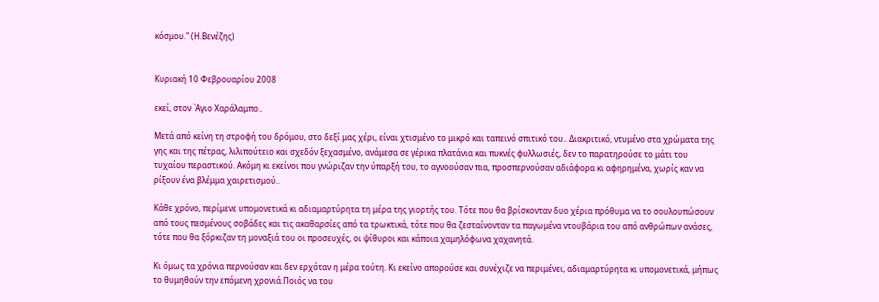κόσμου." (Η.Βενέζης)


Κυριακή 10 Φεβρουαρίου 2008

εκεί, στον `Αγιο Χαράλαμπο..

Μετά από κείνη τη στροφή του δρόμου, στο δεξί μας χέρι, είναι χτισμένο το μικρό και ταπεινό σπιτικό του.. Διακριτικό, ντυμένο στα χρώματα της γης και της πέτρας, λιλιπούτειο και σχεδόν ξεχασμένο, ανάμεσα σε γέρικα πλατάνια και πυκνές φυλλωσιές, δεν το παρατηρούσε το μάτι του τυχαίου περαστικού. Ακόμη κι εκείνοι που γνώριζαν την ύπαρξή του, το αγνοούσαν πια, προσπερνούσαν αδιάφορα κι αφηρημένα, χωρίς καν να ρίξουν ένα βλέμμα χαιρετισμού..

Κάθε χρόνο, περίμενε υπομονετικά κι αδιαμαρτύρητα τη μέρα της γιορτής του. Τότε που θα βρίσκονταν δυο χέρια πρόθυμα να το σουλουπώσουν από τους πεσμένους σοβάδες και τις ακαθαρσίες από τα τρωκτικά, τότε που θα ζεσταίνονταν τα παγωμένα ντουβάρια του από ανθρώπων ανάσες, τότε που θα ξόρκιζαν τη μοναξιά του οι προσευχές, οι ψίθυροι και κάποια χαμηλόφωνα χαχανητά.

Κι όμως τα χρόνια περνούσαν και δεν ερχόταν η μέρα τούτη. Κι εκείνο απορούσε και συνέχιζε να περιμένει, αδιαμαρτύρητα κι υπομονετικά, μήπως το θυμηθούν την επόμενη χρονιά.Ποιός να του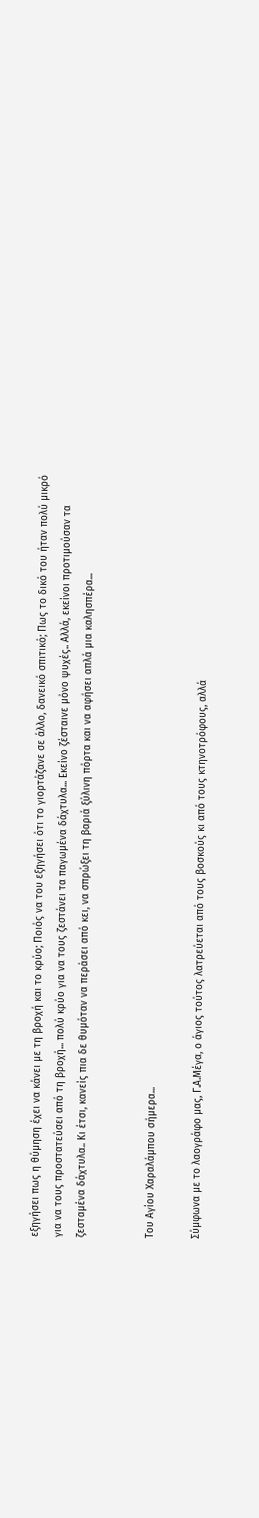εξηγήσει πως η θύμηση έχει να κάνει με τη βροχή και το κρύο; Ποιός να του εξηγήσει ότι το γιορτάζανε σε άλλο, δανεικό σπιτικό; Πως το δικό του ήταν πολύ μικρό για να τους προστατεύσει από τη βροχή... πολύ κρύο για να τους ζεστάνει τα παγωμένα δάχτυλα... Εκείνο ζέσταινε μόνο ψυχές.. Αλλά, εκείνοι προτιμούσαν τα ζεσταμένα δάχτυλα.. Κι έτσι, κανείς πια δε θυμόταν να περάσει από κει, να σπρώξει τη βαριά ξύλινη πόρτα και να αφήσει απλά μια καλησπέρα...


Του Αγίου Χαραλάμπου σήμερα...

Σύμφωνα με το λαογράφο μας, Γ.Α.Μέγα, ο άγιος τούτος λατρεύεται από τους βοσκούς κι από τους κτηνοτρόφους, αλλά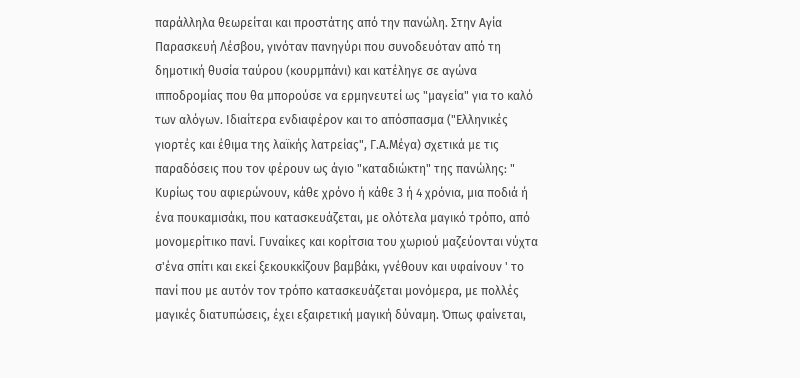παράλληλα θεωρείται και προστάτης από την πανώλη. Στην Αγία Παρασκευή Λέσβου, γινόταν πανηγύρι που συνοδευόταν από τη δημοτική θυσία ταύρου (κουρμπάνι) και κατέληγε σε αγώνα ιπποδρομίας που θα μπορούσε να ερμηνευτεί ως "μαγεία" για το καλό των αλόγων. Ιδιαίτερα ενδιαφέρον και το απόσπασμα ("Ελληνικές γιορτές και έθιμα της λαϊκής λατρείας", Γ.Α.Μέγα) σχετικά με τις παραδόσεις που τον φέρουν ως άγιο "καταδιώκτη" της πανώλης: " Κυρίως του αφιερώνουν, κάθε χρόνο ή κάθε 3 ή 4 χρόνια, μια ποδιά ή ένα πουκαμισάκι, που κατασκευάζεται, με ολότελα μαγικό τρόπο, από μονομερίτικο πανί. Γυναίκες και κορίτσια του χωριού μαζεύονται νύχτα σ'ένα σπίτι και εκεί ξεκουκκίζουν βαμβάκι, γνέθουν και υφαίνουν ' το πανί που με αυτόν τον τρόπο κατασκευάζεται μονόμερα, με πολλές μαγικές διατυπώσεις, έχει εξαιρετική μαγική δύναμη. Όπως φαίνεται,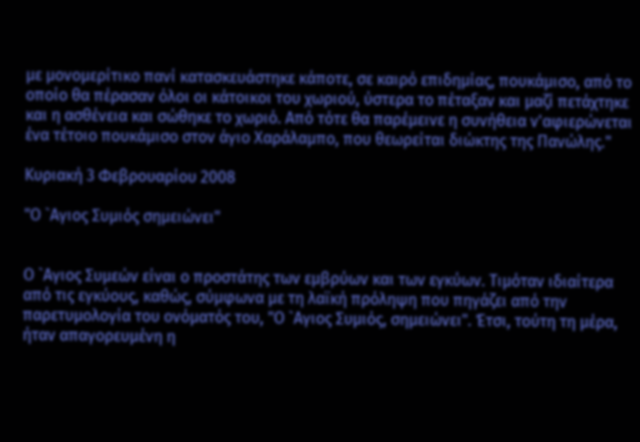με μονομερίτικο πανί κατασκευάστηκε κάποτε, σε καιρό επιδημίας, πουκάμισο, από το οποίο θα πέρασαν όλοι οι κάτοικοι του χωριού, ύστερα το πέταξαν και μαζί πετάχτηκε και η ασθένεια και σώθηκε το χωριό. Από τότε θα παρέμεινε η συνήθεια ν'αφιερώνεται ένα τέτοιο πουκάμισο στον άγιο Χαράλαμπο, που θεωρείται διώκτης της Πανώλης."

Κυριακή 3 Φεβρουαρίου 2008

"Ο `Αγιος Συμιός σημειώνει"


Ο `Αγιος Συμεών είναι ο προστάτης των εμβρύων και των εγκύων. Τιμόταν ιδιαίτερα από τις εγκύους, καθώς, σύμφωνα με τη λαϊκή πρόληψη που πηγάζει από την παρετυμολογία του ονόματός του, "Ο `Αγιος Συμιός, σημειώνει". Έτσι, τούτη τη μέρα, ήταν απαγορευμένη η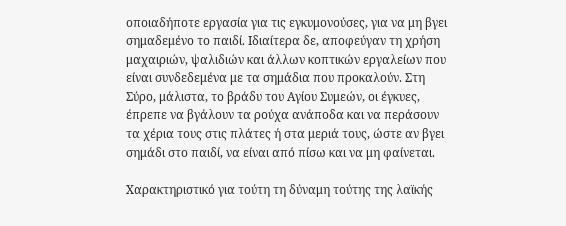οποιαδήποτε εργασία για τις εγκυμονούσες, για να μη βγει σημαδεμένο το παιδί. Ιδιαίτερα δε, αποφεύγαν τη χρήση μαχαιριών, ψαλιδιών και άλλων κοπτικών εργαλείων που είναι συνδεδεμένα με τα σημάδια που προκαλούν. Στη Σύρο, μάλιστα, το βράδυ του Αγίου Συμεών, οι έγκυες, έπρεπε να βγάλουν τα ρούχα ανάποδα και να περάσουν τα χέρια τους στις πλάτες ή στα μεριά τους, ώστε αν βγει σημάδι στο παιδί, να είναι από πίσω και να μη φαίνεται.

Χαρακτηριστικό για τούτη τη δύναμη τούτης της λαϊκής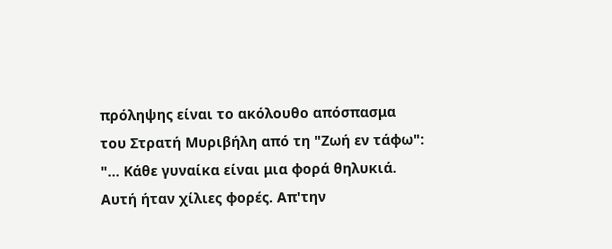πρόληψης είναι το ακόλουθο απόσπασμα του Στρατή Μυριβήλη από τη "Ζωή εν τάφω":  "... Κάθε γυναίκα είναι μια φορά θηλυκιά. Αυτή ήταν χίλιες φορές. Απ'την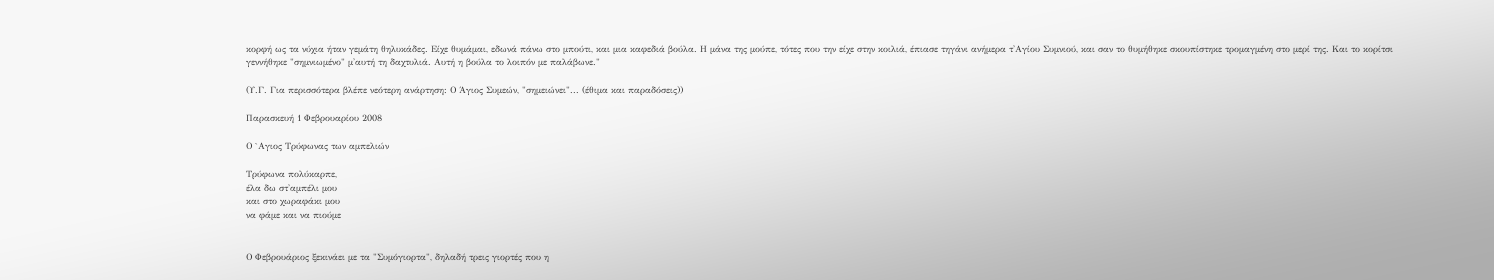κορφή ως τα νύχια ήταν γεμάτη θηλυκάδες. Είχε θυμάμαι, εδωνά πάνω στο μπούτι, και μια καφεδιά βούλα. Η μάνα της μούπε, τότες που την είχε στην κοιλιά, έπιασε τηγάνι ανήμερα τ'Αγίου Συμνιού, και σαν το θυμήθηκε σκουπίστηκε τρομαγμένη στο μερί της. Και το κορίτσι γεννήθηκε "σημνιωμένο" μ'αυτή τη δαχτυλιά. Αυτή η βούλα το λοιπόν με παλάβωνε."

(Υ.Γ. Για περισσότερα βλέπε νεότερη ανάρτηση: Ο Άγιος Συμεών, "σημειώνει"... (έθιμα και παραδόσεις))

Παρασκευή 1 Φεβρουαρίου 2008

Ο `Αγιος Τρύφωνας των αμπελιών

Τρύφωνα πολύκαρπε,
έλα δω στ'αμπέλι μου
και στο χωραφάκι μου
να φάμε και να πιούμε


Ο Φεβρουάριος ξεκινάει με τα "Συμόγιορτα", δηλαδή τρεις γιορτές που η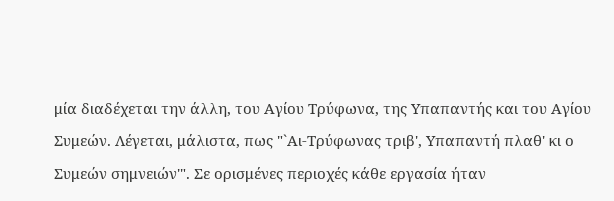μία διαδέχεται την άλλη, του Αγίου Τρύφωνα, της Υπαπαντής και του Αγίου Συμεών. Λέγεται, μάλιστα, πως "`Αι-Τρύφωνας τριβ', Υπαπαντή πλαθ' κι ο Συμεών σημνειών'". Σε ορισμένες περιοχές κάθε εργασία ήταν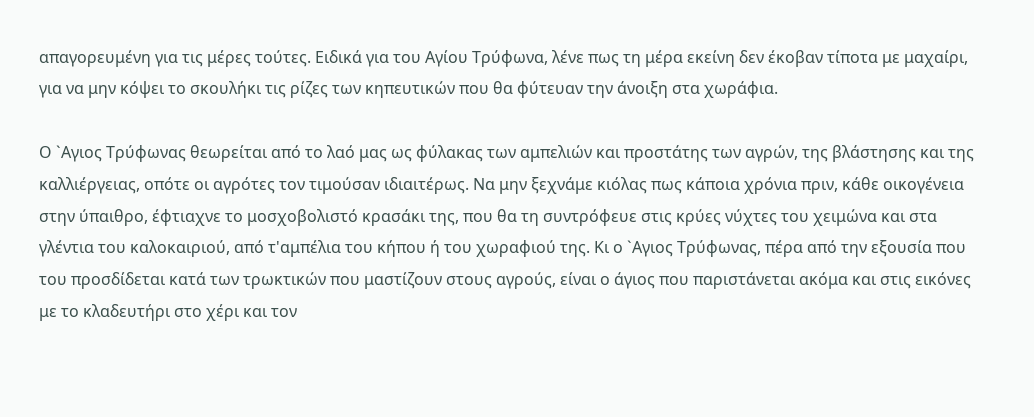απαγορευμένη για τις μέρες τούτες. Ειδικά για του Αγίου Τρύφωνα, λένε πως τη μέρα εκείνη δεν έκοβαν τίποτα με μαχαίρι, για να μην κόψει το σκουλήκι τις ρίζες των κηπευτικών που θα φύτευαν την άνοιξη στα χωράφια.

Ο `Αγιος Τρύφωνας θεωρείται από το λαό μας ως φύλακας των αμπελιών και προστάτης των αγρών, της βλάστησης και της καλλιέργειας, οπότε οι αγρότες τον τιμούσαν ιδιαιτέρως. Να μην ξεχνάμε κιόλας πως κάποια χρόνια πριν, κάθε οικογένεια στην ύπαιθρο, έφτιαχνε το μοσχοβολιστό κρασάκι της, που θα τη συντρόφευε στις κρύες νύχτες του χειμώνα και στα γλέντια του καλοκαιριού, από τ'αμπέλια του κήπου ή του χωραφιού της. Κι ο `Αγιος Τρύφωνας, πέρα από την εξουσία που του προσδίδεται κατά των τρωκτικών που μαστίζουν στους αγρούς, είναι ο άγιος που παριστάνεται ακόμα και στις εικόνες με το κλαδευτήρι στο χέρι και τον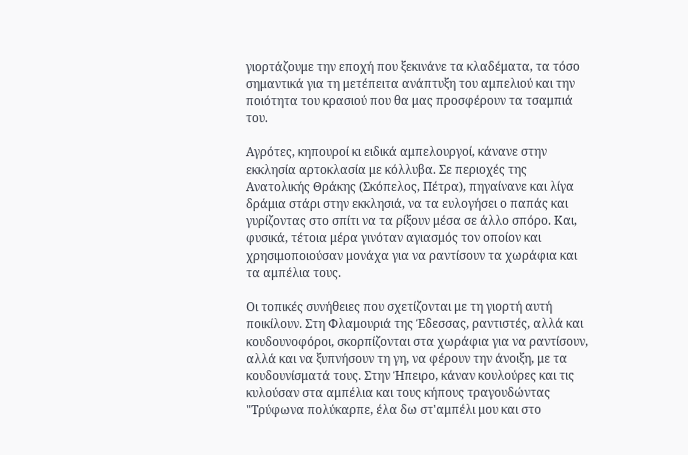γιορτάζουμε την εποχή που ξεκινάνε τα κλαδέματα, τα τόσο σημαντικά για τη μετέπειτα ανάπτυξη του αμπελιού και την ποιότητα του κρασιού που θα μας προσφέρουν τα τσαμπιά του.

Αγρότες, κηπουροί κι ειδικά αμπελουργοί, κάνανε στην εκκλησία αρτοκλασία με κόλλυβα. Σε περιοχές της Ανατολικής Θράκης (Σκόπελος, Πέτρα), πηγαίνανε και λίγα δράμια στάρι στην εκκλησιά, να τα ευλογήσει ο παπάς και γυρίζοντας στο σπίτι να τα ρίξουν μέσα σε άλλο σπόρο. Και, φυσικά, τέτοια μέρα γινόταν αγιασμός τον οποίον και χρησιμοποιούσαν μονάχα για να ραντίσουν τα χωράφια και τα αμπέλια τους.

Οι τοπικές συνήθειες που σχετίζονται με τη γιορτή αυτή ποικίλουν. Στη Φλαμουριά της Έδεσσας, ραντιστές, αλλά και κουδουνοφόροι, σκορπίζονται στα χωράφια για να ραντίσουν, αλλά και να ξυπνήσουν τη γη, να φέρουν την άνοιξη, με τα κουδουνίσματά τους. Στην Ήπειρο, κάναν κουλούρες και τις κυλούσαν στα αμπέλια και τους κήπους τραγουδώντας "Τρύφωνα πολύκαρπε, έλα δω στ'αμπέλι μου και στο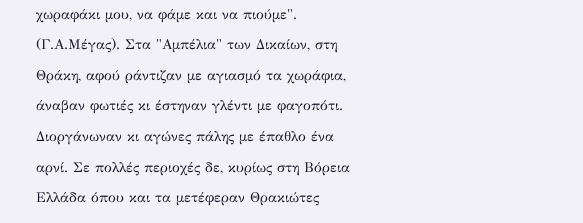χωραφάκι μου, να φάμε και να πιούμε". (Γ.Α.Μέγας). Στα "Αμπέλια" των Δικαίων, στη Θράκη, αφού ράντιζαν με αγιασμό τα χωράφια, άναβαν φωτιές κι έστηναν γλέντι με φαγοπότι. Διοργάνωναν κι αγώνες πάλης με έπαθλο ένα αρνί. Σε πολλές περιοχές δε, κυρίως στη Βόρεια Ελλάδα όπου και τα μετέφεραν Θρακιώτες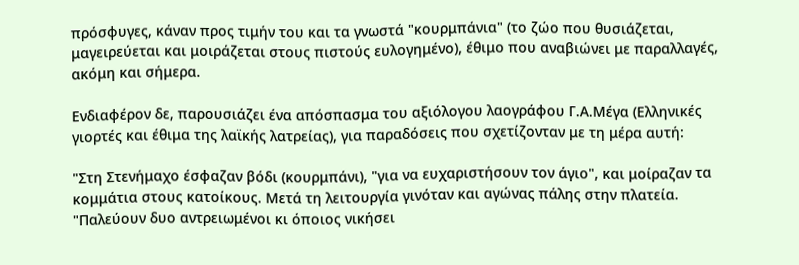πρόσφυγες, κάναν προς τιμήν του και τα γνωστά "κουρμπάνια" (το ζώο που θυσιάζεται, μαγειρεύεται και μοιράζεται στους πιστούς ευλογημένο), έθιμο που αναβιώνει με παραλλαγές, ακόμη και σήμερα.

Ενδιαφέρον δε, παρουσιάζει ένα απόσπασμα του αξιόλογου λαογράφου Γ.Α.Μέγα (Ελληνικές γιορτές και έθιμα της λαϊκής λατρείας), για παραδόσεις που σχετίζονταν με τη μέρα αυτή:

"Στη Στενήμαχο έσφαζαν βόδι (κουρμπάνι), "για να ευχαριστήσουν τον άγιο", και μοίραζαν τα κομμάτια στους κατοίκους. Μετά τη λειτουργία γινόταν και αγώνας πάλης στην πλατεία. "Παλεύουν δυο αντρειωμένοι κι όποιος νικήσει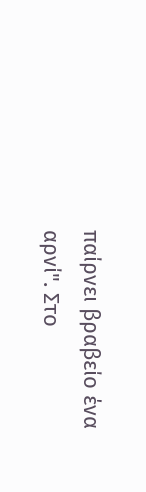παίρνει βραβείο ένα αρνί". Στο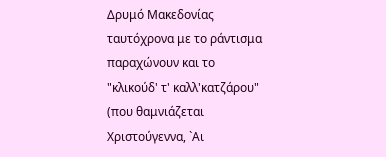Δρυμό Μακεδονίας ταυτόχρονα με το ράντισμα παραχώνουν και το "κλικούδ' τ' καλλ'κατζάρου" (που θαμνιάζεται Χριστούγεννα, `Αι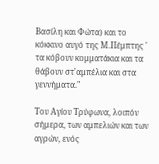Βασίλη και Φώτα) και το κόκκινο αυγό της Μ.Πέμπτης ' τα κόβουν κομματάκια και τα θάβουν στ'αμπέλια και στα γεννήματα."

Του Αγίου Τρύφωνα, λοιπόν σήμερα, των αμπελιών και των αγρών, ενός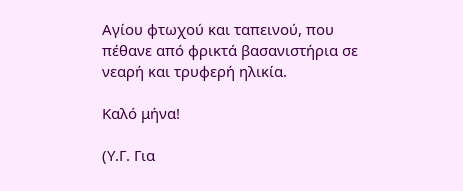Αγίου φτωχού και ταπεινού, που πέθανε από φρικτά βασανιστήρια σε νεαρή και τρυφερή ηλικία.

Καλό μήνα!

(Υ.Γ. Για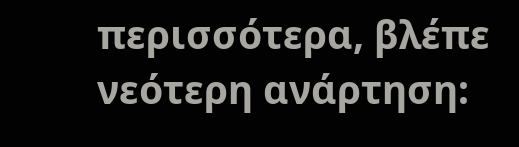περισσότερα, βλέπε νεότερη ανάρτηση: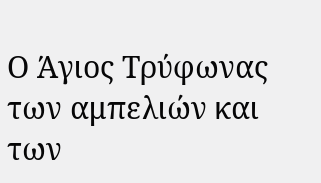Ο Άγιος Τρύφωνας των αμπελιών και των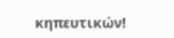κηπευτικών!